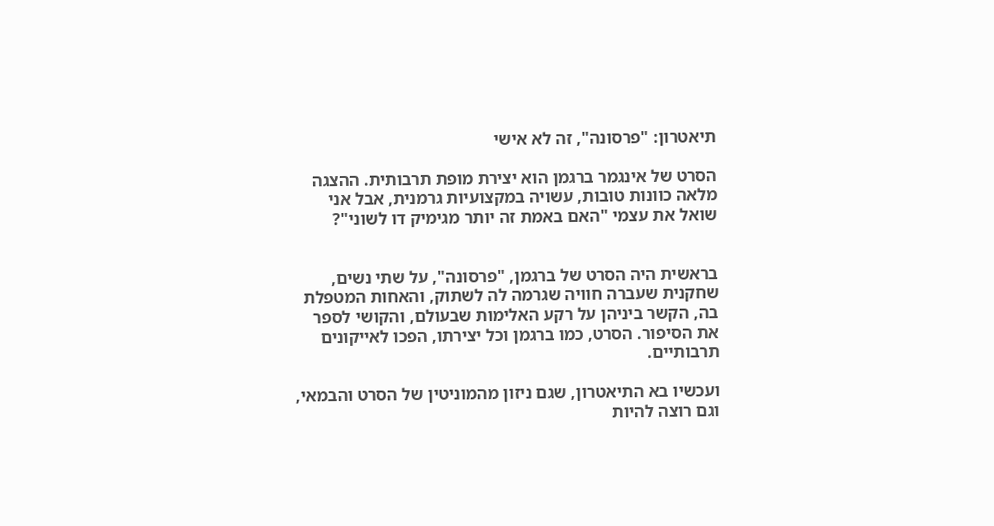תיאטרון: "פרסונה", זה לא אישי

הסרט של אינגמר ברגמן הוא יצירת מופת תרבותית. ההצגה מלאה כוונות טובות, עשויה במקצועיות גרמנית, אבל אני שואל את עצמי "האם באמת זה יותר מגימיק דו לשוני"?


בראשית היה הסרט של ברגמן, "פרסונה", על שתי נשים, שחקנית שעברה חוויה שגרמה לה לשתוק, והאחות המטפלת בה, הקשר ביניהן על רקע האלימות שבעולם, והקושי לספר את הסיפור. הסרט, כמו ברגמן וכל יצירתו, הפכו לאייקונים תרבותיים.

ועכשיו בא התיאטרון, שגם ניזון מהמוניטין של הסרט והבמאי, וגם רוצה להיות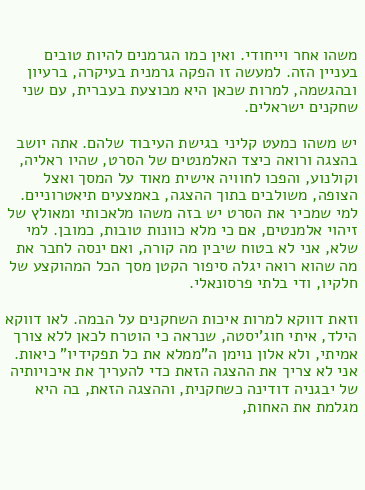משהו אחר וייחודי. ואין כמו הגרמנים להיות טובים בעניין הזה. למעשה זו הפקה גרמנית בעיקרה, ברעיון ובהגשמה, למרות שכאן היא מבוצעת בעברית, עם שני שחקנים ישראלים.

יש משהו כמעט קליני בגישת העיבוד שלהם. אתה יושב בהצגה ורואה כיצד האלמנטים של הסרט, שהיו ראליה, וקולנוע, והפכו לחוויה אישית מאוד על המסך ואצל הצופה, משולבים בתוך ההצגה, באמצעים תיאטרוניים. למי שמכיר את הסרט יש בזה משהו מלאכותי ומאולץ של זיהוי אלמנטים, אם כי מלא כוונות טובות, כמובן. למי שלא, אני לא בטוח שיבין מה קורה, ואם ינסה לחבר את מה שהוא רואה יגלה סיפור הקטן מסך הכל המהוקצע של חלקיו, ודי בלתי פרסונאלי.

וזאת דווקא למרות איכות השחקנים על הבמה. לאו דווקא הילד, איתי חוג’יסטה, שנראה כי הוטרח לכאן ללא צורך אמיתי, ולא אלון נוימן ה”ממלא את כל תפקידיו” כיאות. אני לא צריך את ההצגה הזאת כדי להעריך את איכויותיה של יבגניה דודינה כשחקנית, וההצגה הזאת, בה היא מגלמת את האחות,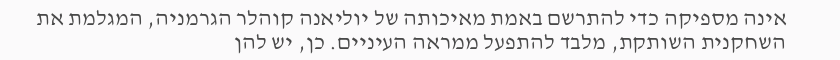אינה מספיקה כדי להתרשם באמת מאיכותה של יוליאנה קוהלר הגרמניה, המגלמת את השחקנית השותקת, מלבד להתפעל ממראה העיניים. כן, יש להן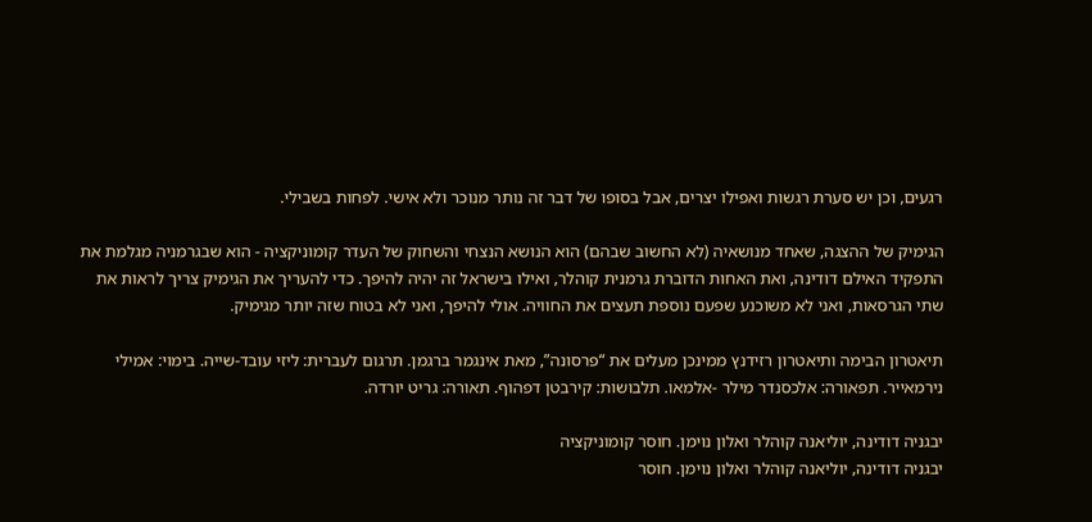רגעים, וכן יש סערת רגשות ואפילו יצרים, אבל בסופו של דבר זה נותר מנוכר ולא אישי. לפחות בשבילי.

הגימיק של ההצגה, שאחד מנושאיה (לא החשוב שבהם) הוא הנושא הנצחי והשחוק של העדר קומוניקציה - הוא שבגרמניה מגלמת את התפקיד האילם דודינה, ואת האחות הדוברת גרמנית קוהלר, ואילו בישראל זה יהיה להיפך. כדי להעריך את הגימיק צריך לראות את שתי הגרסאות, ואני לא משוכנע שפעם נוספת תעצים את החוויה. אולי להיפך, ואני לא בטוח שזה יותר מגימיק.

תיאטרון הבימה ותיאטרון רזידנץ ממינכן מעלים את “פרסונה”, מאת אינגמר ברגמן. תרגום לעברית: ליזי עובד-שייה. בימוי: אמילי נירמאייר. תפאורה: אלכסנדר מילר -אלמאו. תלבושות: קירבטן דפהוף. תאורה: גריט יורדה.

יבגניה דודינה, יוליאנה קוהלר ואלון נוימן. חוסר קומוניקציה
יבגניה דודינה, יוליאנה קוהלר ואלון נוימן. חוסר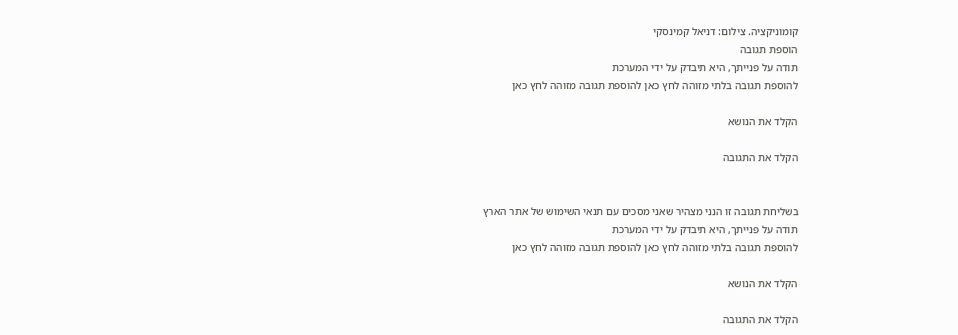קומוניקציה. צילום: דניאל קמינסקי
הוספת תגובה
תודה על פנייתך, היא תיבדק על ידי המערכת
להוספת תגובה בלתי מזוהה לחץ כאן להוספת תגובה מזוהה לחץ כאן

הקלד את הנושא

הקלד את התגובה


בשליחת תגובה זו הנני מצהיר שאני מסכים עם תנאי השימוש של אתר הארץ
תודה על פנייתך, היא תיבדק על ידי המערכת
להוספת תגובה בלתי מזוהה לחץ כאן להוספת תגובה מזוהה לחץ כאן

הקלד את הנושא

הקלד את התגובה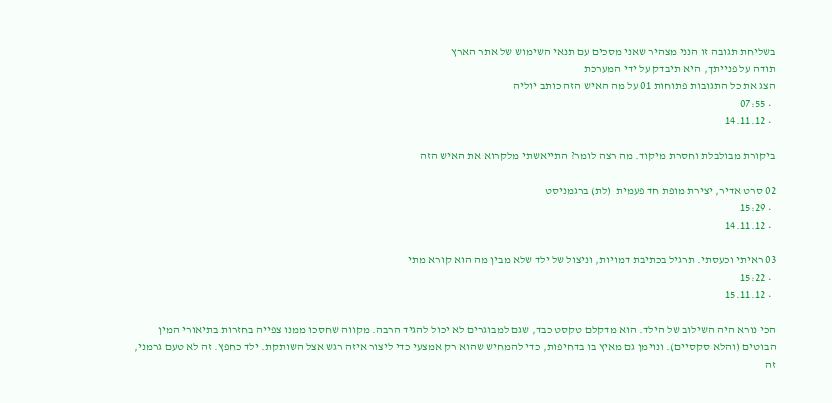בשליחת תגובה זו הנני מצהיר שאני מסכים עם תנאי השימוש של אתר הארץ
תודה על פנייתך, היא תיבדק על ידי המערכת
הצג את כל התגובות פתוחות 01 על מה האיש הזה כותב יוליה
  • 07:55
  • 14.11.12

ביקורת מבולבלת וחסרת מיקוד. מה רצה לומר? התייאשתי מלקרוא את האיש הזה

02 סרט אדיר, יצירת מופת חד פעמית  (לת) ברגמניסט
  • 15:29
  • 14.11.12

03 ראיתי וכעסתי. תרגיל בכתיבת דמויות, וניצול של ילד שלא מבין מה הוא קורא מתי
  • 15:22
  • 15.11.12

הכי נורא היה השילוב של הילד. הוא מדקלם טקסט כבד, שגם למבוגרים לא יכול להגיד הרבה. מקווה שחסכו ממנו צפייה בחזרות בתיאורי המין הבוטים (והלא סקסיים). ונוימן גם מאיץ בו בדחיפות, כדי להמחיש שהוא רק אמצעי כדי ליצור איזה רגש אצל השותקת. ילד כחפץ. זה לא טעם גרמני, זה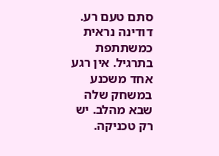סתם טעם רע.
דודינה נראית כמשתתפת בתרגיל. אין רגע אחד משכנע במשחק שלה שבא מהלב. יש רק טכניקה.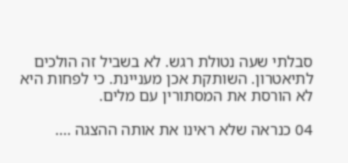סבלתי שעה נטולת רגש. לא בשביל זה הולכים לתיאטרון. השותקת אכן מעניינת. כי לפחות היא לא הורסת את המסתורין עם מלים.

04 כנראה שלא ראינו את אותה ההצגה ....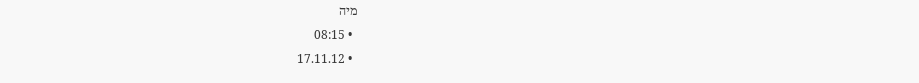מיה
  • 08:15
  • 17.11.12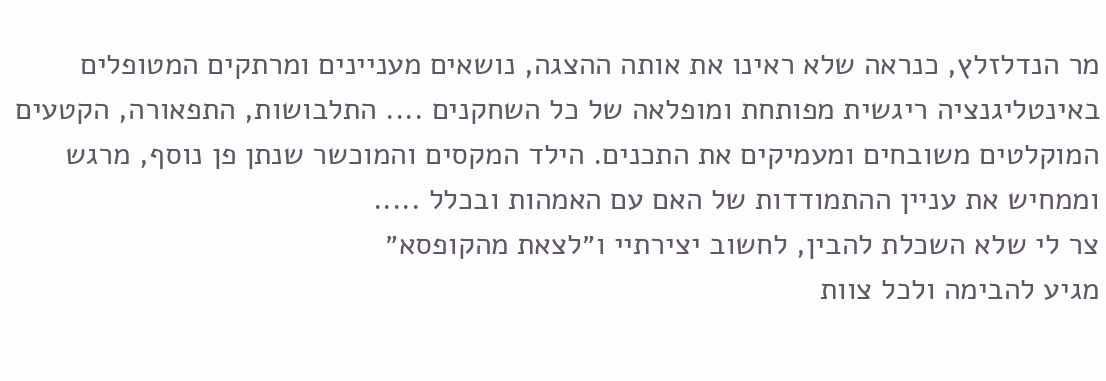מר הנדלזלץ, כנראה שלא ראינו את אותה ההצגה, נושאים מעניינים ומרתקים המטופלים באינטליגנציה ריגשית מפותחת ומופלאה של כל השחקנים .... התלבושות, התפאורה, הקטעים המוקלטים משובחים ומעמיקים את התכנים. הילד המקסים והמוכשר שנתן פן נוסף, מרגש וממחיש את עניין ההתמודדות של האם עם האמהות ובכלל .....
צר לי שלא השכלת להבין, לחשוב יצירתיי ו״לצאת מהקופסא״
מגיע להבימה ולכל צוות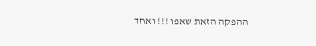ההפקה הזאת שאפו !!! ואחד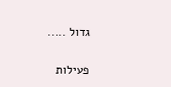גדול .....

פעילות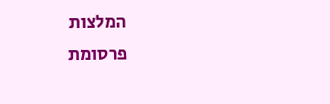המלצות
פרסומת